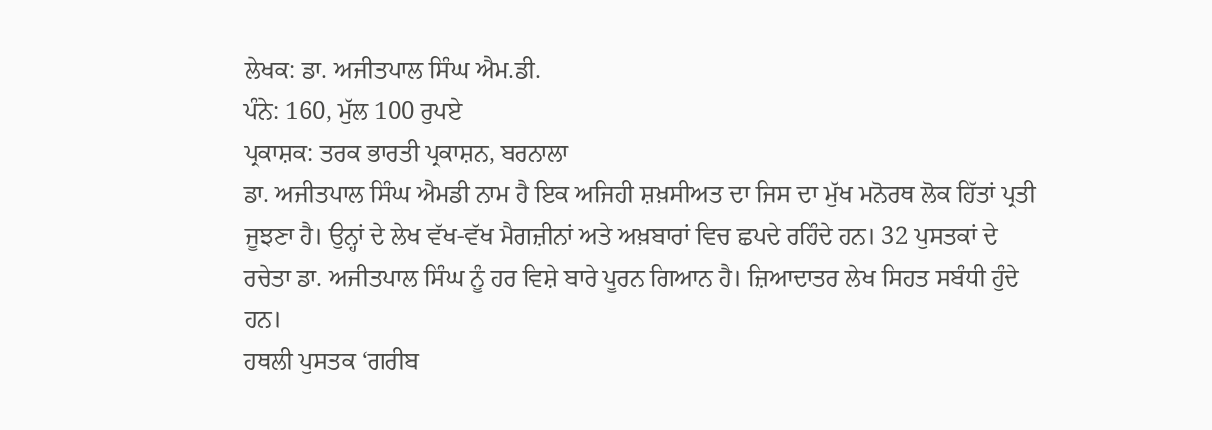ਲੇਖਕ: ਡਾ. ਅਜੀਤਪਾਲ ਸਿੰਘ ਐਮ.ਡੀ.
ਪੰਨੇ: 160, ਮੁੱਲ 100 ਰੁਪਏ
ਪ੍ਰਕਾਸ਼ਕ: ਤਰਕ ਭਾਰਤੀ ਪ੍ਰਕਾਸ਼ਨ, ਬਰਨਾਲਾ
ਡਾ. ਅਜੀਤਪਾਲ ਸਿੰਘ ਐਮਡੀ ਨਾਮ ਹੈ ਇਕ ਅਜਿਹੀ ਸ਼ਖ਼ਸੀਅਤ ਦਾ ਜਿਸ ਦਾ ਮੁੱਖ ਮਨੋਰਥ ਲੋਕ ਹਿੱਤਾਂ ਪ੍ਰਤੀ ਜੂਝਣਾ ਹੈ। ਉਨ੍ਹਾਂ ਦੇ ਲੇਖ ਵੱਖ-ਵੱਖ ਮੈਗਜ਼ੀਨਾਂ ਅਤੇ ਅਖ਼ਬਾਰਾਂ ਵਿਚ ਛਪਦੇ ਰਹਿੰਦੇ ਹਨ। 32 ਪੁਸਤਕਾਂ ਦੇ ਰਚੇਤਾ ਡਾ. ਅਜੀਤਪਾਲ ਸਿੰਘ ਨੂੰ ਹਰ ਵਿਸ਼ੇ ਬਾਰੇ ਪੂਰਨ ਗਿਆਨ ਹੈ। ਜ਼ਿਆਦਾਤਰ ਲੇਖ ਸਿਹਤ ਸਬੰਧੀ ਹੁੰਦੇ ਹਨ।
ਹਥਲੀ ਪੁਸਤਕ ‘ਗਰੀਬ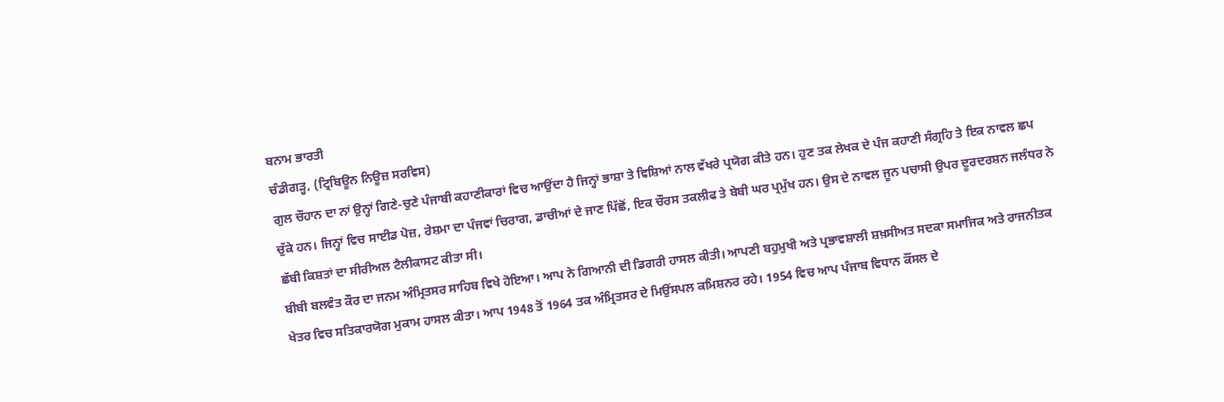ਬਨਾਮ ਭਾਰਤੀ
ਚੰਡੀਗੜ੍ਹ, (ਟ੍ਰਿਬਿਊਨ ਨਿਊਜ਼ ਸਰਵਿਸ)
ਗੁਲ ਚੌਹਾਨ ਦਾ ਨਾਂ ਉਨ੍ਹਾਂ ਗਿਣੇ-ਚੁਣੇ ਪੰਜਾਬੀ ਕਹਾਣੀਕਾਰਾਂ ਵਿਚ ਆਉਂਦਾ ਹੈ ਜਿਨ੍ਹਾਂ ਭਾਸ਼ਾ ਤੇ ਵਿਸ਼ਿਆਂ ਨਾਲ ਵੱਖਰੇ ਪ੍ਰਯੋਗ ਕੀਤੇ ਹਨ। ਹੁਣ ਤਕ ਲੇਖਕ ਦੇ ਪੰਜ ਕਹਾਣੀ ਸੰਗ੍ਰਹਿ ਤੇ ਇਕ ਨਾਵਲ ਛਪ ਚੁੱਕੇ ਹਨ। ਜਿਨ੍ਹਾਂ ਵਿਚ ਸਾਈਡ ਪੋਜ਼, ਰੇਸ਼ਮਾ ਦਾ ਪੰਜਵਾਂ ਚਿਰਾਗ, ਡਾਚੀਆਂ ਦੇ ਜਾਣ ਪਿੱਛੋਂ, ਇਕ ਚੌਰਸ ਤਕਲੀਫ ਤੇ ਬੇਬੀ ਘਰ ਪ੍ਰਮੁੱਖ ਹਨ। ਉਸ ਦੇ ਨਾਵਲ ਜੂਨ ਪਚਾਸੀ ਉਪਰ ਦੂਰਦਰਸ਼ਨ ਜਲੰਧਰ ਨੇ ਛੱਬੀ ਕਿਸ਼ਤਾਂ ਦਾ ਸੀਰੀਅਲ ਟੈਲੀਕਾਸਟ ਕੀਤਾ ਸੀ।
ਬੀਬੀ ਬਲਵੰਤ ਕੌਰ ਦਾ ਜਨਮ ਅੰਮ੍ਰਿਤਸਰ ਸਾਹਿਬ ਵਿਖੇ ਹੋਇਆ। ਆਪ ਨੇ ਗਿਆਨੀ ਦੀ ਡਿਗਰੀ ਹਾਸਲ ਕੀਤੀ। ਆਪਣੀ ਬਹੁਮੁਖੀ ਅਤੇ ਪ੍ਰਭਾਵਸ਼ਾਲੀ ਸ਼ਖ਼ਸੀਅਤ ਸਦਕਾ ਸਮਾਜਿਕ ਅਤੇ ਰਾਜਨੀਤਕ ਖੇਤਰ ਵਿਚ ਸਤਿਕਾਰਯੋਗ ਮੁਕਾਮ ਹਾਸਲ ਕੀਤਾ। ਆਪ 1948 ਤੋਂ 1964 ਤਕ ਅੰਮ੍ਰਿਤਸਰ ਦੇ ਮਿਉਂਸਪਲ ਕਮਿਸ਼ਨਰ ਰਹੇ। 1954 ਵਿਚ ਆਪ ਪੰਜਾਬ ਵਿਧਾਨ ਕੌਂਸਲ ਦੇ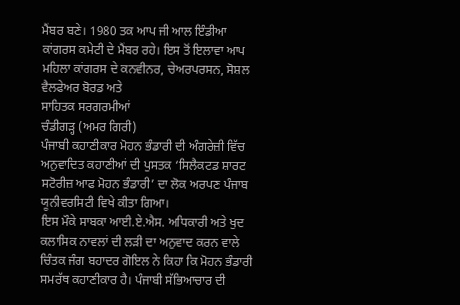ਮੈਂਬਰ ਬਣੇ। 1980 ਤਕ ਆਪ ਜੀ ਆਲ ਇੰਡੀਆ ਕਾਂਗਰਸ ਕਮੇਟੀ ਦੇ ਮੈਂਬਰ ਰਹੇ। ਇਸ ਤੋਂ ਇਲਾਵਾ ਆਪ ਮਹਿਲਾ ਕਾਂਗਰਸ ਦੇ ਕਨਵੀਨਰ, ਚੇਅਰਪਰਸਨ, ਸੋਸ਼ਲ ਵੈਲਫੇਅਰ ਬੋਰਡ ਅਤੇ
ਸਾਹਿਤਕ ਸਰਗਰਮੀਆਂ
ਚੰਡੀਗੜ੍ਹ (ਅਮਰ ਗਿਰੀ)
ਪੰਜਾਬੀ ਕਹਾਣੀਕਾਰ ਮੋਹਨ ਭੰਡਾਰੀ ਦੀ ਅੰਗਰੇਜ਼ੀ ਵਿੱਚ ਅਨੁਵਾਦਿਤ ਕਹਾਣੀਆਂ ਦੀ ਪੁਸਤਕ ‘ਸਿਲੈਕਟਡ ਸ਼ਾਰਟ ਸਟੋਰੀਜ਼ ਆਫ ਮੋਹਨ ਭੰਡਾਰੀ’ ਦਾ ਲੋਕ ਅਰਪਣ ਪੰਜਾਬ ਯੂਨੀਵਰਸਿਟੀ ਵਿਖੇ ਕੀਤਾ ਗਿਆ।
ਇਸ ਮੌਕੇ ਸਾਬਕਾ ਆਈ.ਏ.ਐਸ. ਅਧਿਕਾਰੀ ਅਤੇ ਖੁਦ ਕਲਾਸਿਕ ਨਾਵਲਾਂ ਦੀ ਲੜੀ ਦਾ ਅਨੁਵਾਦ ਕਰਨ ਵਾਲੇ ਚਿੰਤਕ ਜੰਗ ਬਹਾਦਰ ਗੋਇਲ ਨੇ ਕਿਹਾ ਕਿ ਮੋਹਨ ਭੰਡਾਰੀ ਸਮਰੱਥ ਕਹਾਣੀਕਾਰ ਹੈ। ਪੰਜਾਬੀ ਸੱਭਿਆਚਾਰ ਦੀ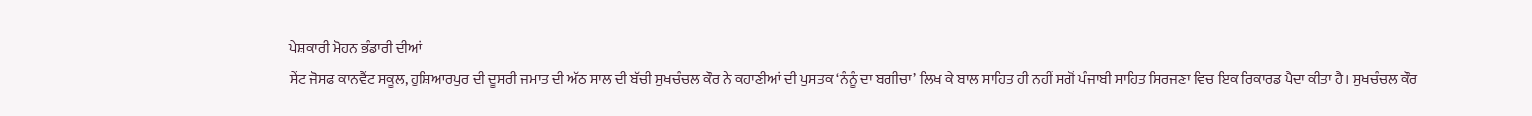ਪੇਸ਼ਕਾਰੀ ਮੋਹਨ ਭੰਡਾਰੀ ਦੀਆਂ
ਸੇਂਟ ਜੋਸਫ ਕਾਨਵੈਂਟ ਸਕੂਲ, ਹੁਸ਼ਿਆਰਪੁਰ ਦੀ ਦੂਸਰੀ ਜਮਾਤ ਦੀ ਅੱਠ ਸਾਲ ਦੀ ਬੱਚੀ ਸੁਖਚੰਚਲ ਕੌਰ ਨੇ ਕਹਾਣੀਆਂ ਦੀ ਪੁਸਤਕ ‘ਨੰਨੂੰ ਦਾ ਬਗੀਚਾ’ ਲਿਖ ਕੇ ਬਾਲ ਸਾਹਿਤ ਹੀ ਨਹੀਂ ਸਗੋਂ ਪੰਜਾਬੀ ਸਾਹਿਤ ਸਿਰਜਣਾ ਵਿਚ ਇਕ ਰਿਕਾਰਡ ਪੈਦਾ ਕੀਤਾ ਹੈ। ਸੁਖਚੰਚਲ ਕੌਰ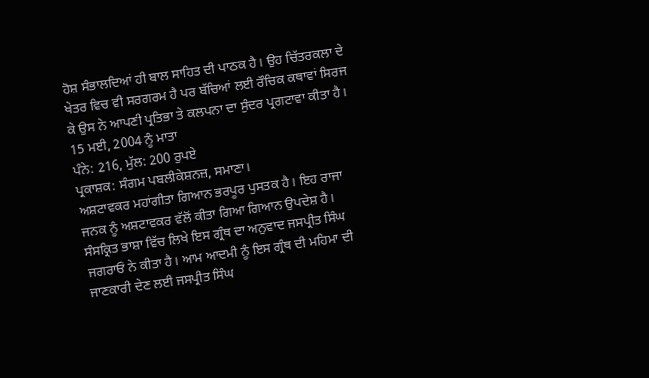ਹੋਸ਼ ਸੰਭਾਲਦਿਆਂ ਹੀ ਬਾਲ ਸਾਹਿਤ ਦੀ ਪਾਠਕ ਹੈ। ਉਹ ਚਿੱਤਰਕਲਾ ਦੇ ਖੇਤਰ ਵਿਚ ਵੀ ਸਰਗਰਮ ਹੈ ਪਰ ਬੱਚਿਆਂ ਲਈ ਰੌਚਿਕ ਕਥਾਵਾਂ ਸਿਰਜ ਕੇ ਉਸ ਨੇ ਆਪਣੀ ਪ੍ਰਤਿਭਾ ਤੇ ਕਲਪਨਾ ਦਾ ਸੁੰਦਰ ਪ੍ਰਗਟਾਵਾ ਕੀਤਾ ਹੈ।
15 ਮਈ, 2004 ਨੂੰ ਮਾਤਾ
ਪੰਨੇ: 216, ਮੁੱਲ: 200 ਰੁਪਏ
ਪ੍ਰਕਾਸ਼ਕ: ਸੰਗਮ ਪਬਲੀਕੇਸ਼ਨਜ਼, ਸਮਾਣਾ।
ਅਸ਼ਟਾਵਕਰ ਮਹਾਂਗੀਤਾ ਗਿਆਨ ਭਰਪੂਰ ਪੁਸਤਕ ਹੈ। ਇਹ ਰਾਜਾ ਜਨਕ ਨੂੰ ਅਸ਼ਟਾਵਕਰ ਵੱਲੋਂ ਕੀਤਾ ਗਿਆ ਗਿਆਨ ਉਪਦੇਸ਼ ਹੈ। ਸੰਸਕ੍ਰਿਤ ਭਾਸ਼ਾ ਵਿੱਚ ਲਿਖੇ ਇਸ ਗ੍ਰੰਥ ਦਾ ਅਨੁਵਾਦ ਜਸਪ੍ਰੀਤ ਸਿੰਘ ਜਗਰਾਓਂ ਨੇ ਕੀਤਾ ਹੈ। ਆਮ ਆਦਮੀ ਨੂੰ ਇਸ ਗ੍ਰੰਥ ਦੀ ਮਹਿਮਾ ਦੀ ਜਾਣਕਾਰੀ ਦੇਣ ਲਈ ਜਸਪ੍ਰੀਤ ਸਿੰਘ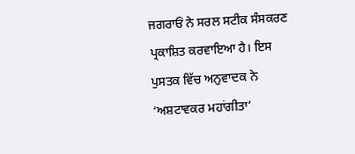ਜਗਰਾਓਂ ਨੇ ਸਰਲ ਸਟੀਕ ਸੰਸਕਰਣ ਪ੍ਰਕਾਸ਼ਿਤ ਕਰਵਾਇਆ ਹੈ। ਇਸ ਪੁਸਤਕ ਵਿੱਚ ਅਨੁਵਾਦਕ ਨੇ ‘ਅਸ਼ਟਾਵਕਰ ਮਹਾਂਗੀਤਾ’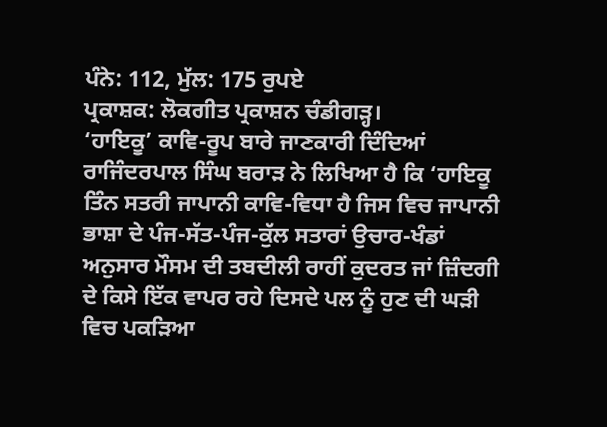ਪੰਨੇ: 112, ਮੁੱਲ: 175 ਰੁਪਏ
ਪ੍ਰਕਾਸ਼ਕ: ਲੋਕਗੀਤ ਪ੍ਰਕਾਸ਼ਨ ਚੰਡੀਗੜ੍ਹ।
‘ਹਾਇਕੂ’ ਕਾਵਿ-ਰੂਪ ਬਾਰੇ ਜਾਣਕਾਰੀ ਦਿੰਦਿਆਂ ਰਾਜਿੰਦਰਪਾਲ ਸਿੰਘ ਬਰਾੜ ਨੇ ਲਿਖਿਆ ਹੈ ਕਿ ‘ਹਾਇਕੂ ਤਿੰਨ ਸਤਰੀ ਜਾਪਾਨੀ ਕਾਵਿ-ਵਿਧਾ ਹੈ ਜਿਸ ਵਿਚ ਜਾਪਾਨੀ ਭਾਸ਼ਾ ਦੇ ਪੰਜ-ਸੱਤ-ਪੰਜ-ਕੁੱਲ ਸਤਾਰਾਂ ਉਚਾਰ-ਖੰਡਾਂ ਅਨੁਸਾਰ ਮੌਸਮ ਦੀ ਤਬਦੀਲੀ ਰਾਹੀਂ ਕੁਦਰਤ ਜਾਂ ਜ਼ਿੰਦਗੀ ਦੇ ਕਿਸੇ ਇੱਕ ਵਾਪਰ ਰਹੇ ਦਿਸਦੇ ਪਲ ਨੂੰ ਹੁਣ ਦੀ ਘੜੀ ਵਿਚ ਪਕੜਿਆ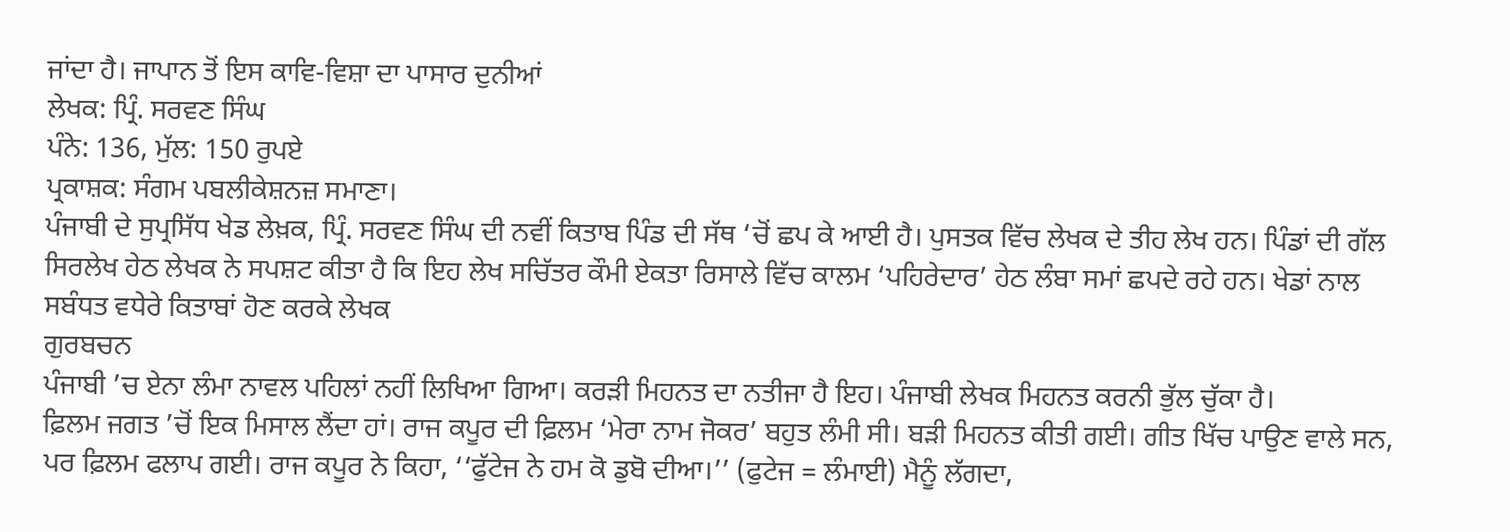ਜਾਂਦਾ ਹੈ। ਜਾਪਾਨ ਤੋਂ ਇਸ ਕਾਵਿ-ਵਿਸ਼ਾ ਦਾ ਪਾਸਾਰ ਦੁਨੀਆਂ
ਲੇਖਕ: ਪ੍ਰਿੰ. ਸਰਵਣ ਸਿੰਘ
ਪੰਨੇ: 136, ਮੁੱਲ: 150 ਰੁਪਏ
ਪ੍ਰਕਾਸ਼ਕ: ਸੰਗਮ ਪਬਲੀਕੇਸ਼ਨਜ਼ ਸਮਾਣਾ।
ਪੰਜਾਬੀ ਦੇ ਸੁਪ੍ਰਸਿੱਧ ਖੇਡ ਲੇਖ਼ਕ, ਪ੍ਰਿੰ. ਸਰਵਣ ਸਿੰਘ ਦੀ ਨਵੀਂ ਕਿਤਾਬ ਪਿੰਡ ਦੀ ਸੱਥ ‘ਚੋਂ ਛਪ ਕੇ ਆਈ ਹੈ। ਪੁਸਤਕ ਵਿੱਚ ਲੇਖਕ ਦੇ ਤੀਹ ਲੇਖ ਹਨ। ਪਿੰਡਾਂ ਦੀ ਗੱਲ ਸਿਰਲੇਖ ਹੇਠ ਲੇਖਕ ਨੇ ਸਪਸ਼ਟ ਕੀਤਾ ਹੈ ਕਿ ਇਹ ਲੇਖ ਸਚਿੱਤਰ ਕੌਮੀ ਏਕਤਾ ਰਿਸਾਲੇ ਵਿੱਚ ਕਾਲਮ ‘ਪਹਿਰੇਦਾਰ’ ਹੇਠ ਲੰਬਾ ਸਮਾਂ ਛਪਦੇ ਰਹੇ ਹਨ। ਖੇਡਾਂ ਨਾਲ ਸਬੰਧਤ ਵਧੇਰੇ ਕਿਤਾਬਾਂ ਹੋਣ ਕਰਕੇ ਲੇਖਕ
ਗੁਰਬਚਨ
ਪੰਜਾਬੀ ’ਚ ਏਨਾ ਲੰਮਾ ਨਾਵਲ ਪਹਿਲਾਂ ਨਹੀਂ ਲਿਖਿਆ ਗਿਆ। ਕਰੜੀ ਮਿਹਨਤ ਦਾ ਨਤੀਜਾ ਹੈ ਇਹ। ਪੰਜਾਬੀ ਲੇਖਕ ਮਿਹਨਤ ਕਰਨੀ ਭੁੱਲ ਚੁੱਕਾ ਹੈ।
ਫ਼ਿਲਮ ਜਗਤ ’ਚੋਂ ਇਕ ਮਿਸਾਲ ਲੈਂਦਾ ਹਾਂ। ਰਾਜ ਕਪੂਰ ਦੀ ਫ਼ਿਲਮ ‘ਮੇਰਾ ਨਾਮ ਜੋਕਰ’ ਬਹੁਤ ਲੰਮੀ ਸੀ। ਬੜੀ ਮਿਹਨਤ ਕੀਤੀ ਗਈ। ਗੀਤ ਖਿੱਚ ਪਾਉਣ ਵਾਲੇ ਸਨ, ਪਰ ਫ਼ਿਲਮ ਫਲਾਪ ਗਈ। ਰਾਜ ਕਪੂਰ ਨੇ ਕਿਹਾ, ‘‘ਫੁੱਟੇਜ ਨੇ ਹਮ ਕੋ ਡੁਬੋ ਦੀਆ।’’ (ਫੁਟੇਜ = ਲੰਮਾਈ) ਮੈਨੂੰ ਲੱਗਦਾ,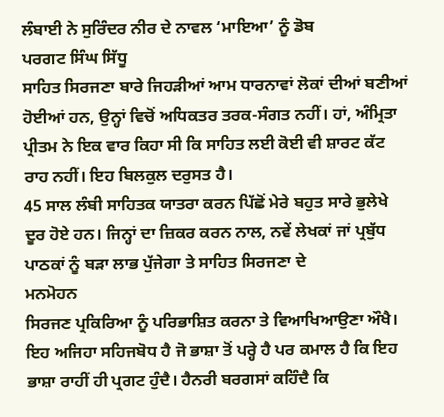ਲੰਬਾਈ ਨੇ ਸੁਰਿੰਦਰ ਨੀਰ ਦੇ ਨਾਵਲ ‘ਮਾਇਆ’ ਨੂੰ ਡੋਬ
ਪਰਗਟ ਸਿੰਘ ਸਿੱਧੂ
ਸਾਹਿਤ ਸਿਰਜਣਾ ਬਾਰੇ ਜਿਹੜੀਆਂ ਆਮ ਧਾਰਨਾਵਾਂ ਲੋਕਾਂ ਦੀਆਂ ਬਣੀਆਂ ਹੋਈਆਂ ਹਨ, ਉਨ੍ਹਾਂ ਵਿਚੋਂ ਅਧਿਕਤਰ ਤਰਕ-ਸੰਗਤ ਨਹੀਂ। ਹਾਂ, ਅੰਮ੍ਰਿਤਾ ਪ੍ਰੀਤਮ ਨੇ ਇਕ ਵਾਰ ਕਿਹਾ ਸੀ ਕਿ ਸਾਹਿਤ ਲਈ ਕੋਈ ਵੀ ਸ਼ਾਰਟ ਕੱਟ ਰਾਹ ਨਹੀਂ। ਇਹ ਬਿਲਕੁਲ ਦਰੁਸਤ ਹੈ।
45 ਸਾਲ ਲੰਬੀ ਸਾਹਿਤਕ ਯਾਤਰਾ ਕਰਨ ਪਿੱਛੋਂ ਮੇਰੇ ਬਹੁਤ ਸਾਰੇ ਭੁਲੇਖੇ ਦੂਰ ਹੋਏ ਹਨ। ਜਿਨ੍ਹਾਂ ਦਾ ਜ਼ਿਕਰ ਕਰਨ ਨਾਲ, ਨਵੇਂ ਲੇਖਕਾਂ ਜਾਂ ਪ੍ਰਬੁੱਧ ਪਾਠਕਾਂ ਨੂੰ ਬੜਾ ਲਾਭ ਪੁੱਜੇਗਾ ਤੇ ਸਾਹਿਤ ਸਿਰਜਣਾ ਦੇ
ਮਨਮੋਹਨ
ਸਿਰਜਣ ਪ੍ਰਕਿਰਿਆ ਨੂੰ ਪਰਿਭਾਸ਼ਿਤ ਕਰਨਾ ਤੇ ਵਿਆਖਿਆਉਣਾ ਔਖੈ। ਇਹ ਅਜਿਹਾ ਸਹਿਜਬੋਧ ਹੈ ਜੋ ਭਾਸ਼ਾ ਤੋਂ ਪਰ੍ਹੇ ਹੈ ਪਰ ਕਮਾਲ ਹੈ ਕਿ ਇਹ ਭਾਸ਼ਾ ਰਾਹੀਂ ਹੀ ਪ੍ਰਗਟ ਹੁੰਦੈ। ਹੈਨਰੀ ਬਰਗਸਾਂ ਕਹਿੰਦੈ ਕਿ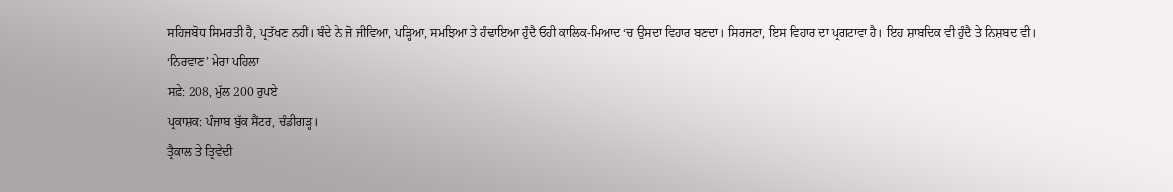ਸਹਿਜਬੋਧ ਸਿਮਰਤੀ ਹੈ, ਪ੍ਰਤੱਖਣ ਨਹੀਂ। ਬੰਦੇ ਨੇ ਜੋ ਜੀਵਿਆ, ਪੜ੍ਹਿਆ, ਸਮਝਿਆ ਤੇ ਹੰਢਾਇਆ ਹੁੰਦੈ ਓਹੀ ਕਾਲਿਕ-ਮਿਆਦ ‘ਚ ਉਸਦਾ ਵਿਹਾਰ ਬਣਦਾ। ਸਿਰਜਣਾ, ਇਸ ਵਿਹਾਰ ਦਾ ਪ੍ਰਗਟਾਵਾ ਹੈ। ਇਹ ਸ਼ਾਬਦਿਕ ਵੀ ਹੁੰਦੈ ਤੇ ਨਿਸ਼ਬਦ ਵੀ।
‘ਨਿਰਵਾਣ’ ਮੇਰਾ ਪਹਿਲਾ
ਸਫ਼ੇ: 208, ਮੁੱਲ 200 ਰੁਪਏ
ਪ੍ਰਕਾਸ਼ਕ: ਪੰਜਾਬ ਬੁੱਕ ਸੈਂਟਰ, ਚੰਡੀਗੜ੍ਹ।
ਤ੍ਰੈਕਾਲ ਤੇ ਤ੍ਰਿਵੇਦੀ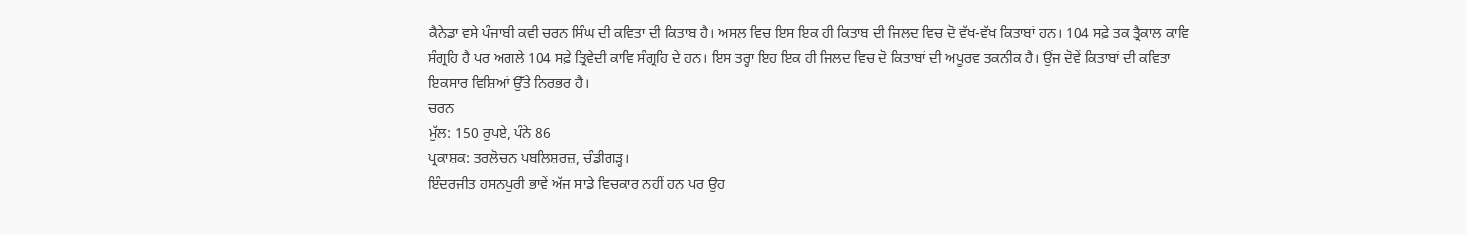ਕੈਨੇਡਾ ਵਸੇ ਪੰਜਾਬੀ ਕਵੀ ਚਰਨ ਸਿੰਘ ਦੀ ਕਵਿਤਾ ਦੀ ਕਿਤਾਬ ਹੈ। ਅਸਲ ਵਿਚ ਇਸ ਇਕ ਹੀ ਕਿਤਾਬ ਦੀ ਜਿਲਦ ਵਿਚ ਦੋ ਵੱਖ-ਵੱਖ ਕਿਤਾਬਾਂ ਹਨ। 104 ਸਫ਼ੇ ਤਕ ਤ੍ਰੈਕਾਲ ਕਾਵਿ ਸੰਗ੍ਰਹਿ ਹੈ ਪਰ ਅਗਲੇ 104 ਸਫ਼ੇ ਤ੍ਰਿਵੇਦੀ ਕਾਵਿ ਸੰਗ੍ਰਹਿ ਦੇ ਹਨ। ਇਸ ਤਰ੍ਹਾ ਇਹ ਇਕ ਹੀ ਜਿਲਦ ਵਿਚ ਦੋ ਕਿਤਾਬਾਂ ਦੀ ਅਪੂਰਵ ਤਕਨੀਕ ਹੈ। ਉਂਜ ਦੋਵੇਂ ਕਿਤਾਬਾਂ ਦੀ ਕਵਿਤਾ ਇਕਸਾਰ ਵਿਸ਼ਿਆਂ ਉੱਤੇ ਨਿਰਭਰ ਹੈ।
ਚਰਨ
ਮੁੱਲ: 150 ਰੁਪਏ, ਪੰਨੇ 86
ਪ੍ਰਕਾਸ਼ਕ: ਤਰਲੋਚਨ ਪਬਲਿਸ਼ਰਜ਼, ਚੰਡੀਗੜ੍ਹ।
ਇੰਦਰਜੀਤ ਹਸਨਪੁਰੀ ਭਾਵੇਂ ਅੱਜ ਸਾਡੇ ਵਿਚਕਾਰ ਨਹੀਂ ਹਨ ਪਰ ਉਹ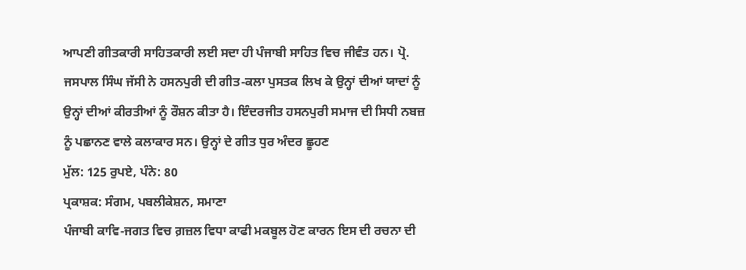ਆਪਣੀ ਗੀਤਕਾਰੀ ਸਾਹਿਤਕਾਰੀ ਲਈ ਸਦਾ ਹੀ ਪੰਜਾਬੀ ਸਾਹਿਤ ਵਿਚ ਜੀਵੰਤ ਹਨ। ਪ੍ਰੋ. ਜਸਪਾਲ ਸਿੰਘ ਜੱਸੀ ਨੇ ਹਸਨਪੁਰੀ ਦੀ ਗੀਤ-ਕਲਾ ਪੁਸਤਕ ਲਿਖ ਕੇ ਉਨ੍ਹਾਂ ਦੀਆਂ ਯਾਦਾਂ ਨੂੰ ਉਨ੍ਹਾਂ ਦੀਆਂ ਕੀਰਤੀਆਂ ਨੂੰ ਰੌਸ਼ਨ ਕੀਤਾ ਹੈ। ਇੰਦਰਜੀਤ ਹਸਨਪੁਰੀ ਸਮਾਜ ਦੀ ਸਿਧੀ ਨਬਜ਼ ਨੂੰ ਪਛਾਨਣ ਵਾਲੇ ਕਲਾਕਾਰ ਸਨ। ਉਨ੍ਹਾਂ ਦੇ ਗੀਤ ਧੁਰ ਅੰਦਰ ਛੂਹਣ
ਮੁੱਲ: 125 ਰੁਪਏ, ਪੰਨੇ: 80
ਪ੍ਰਕਾਸ਼ਕ: ਸੰਗਮ, ਪਬਲੀਕੇਸ਼ਨ, ਸਮਾਣਾ
ਪੰਜਾਬੀ ਕਾਵਿ-ਜਗਤ ਵਿਚ ਗ਼ਜ਼ਲ ਵਿਧਾ ਕਾਫੀ ਮਕਬੂਲ ਹੋਣ ਕਾਰਨ ਇਸ ਦੀ ਰਚਨਾ ਦੀ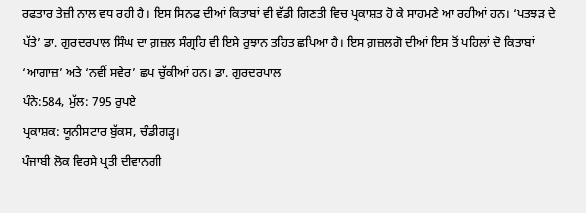ਰਫਤਾਰ ਤੇਜ਼ੀ ਨਾਲ ਵਧ ਰਹੀ ਹੈ। ਇਸ ਸਿਨਫ ਦੀਆਂ ਕਿਤਾਬਾਂ ਵੀ ਵੱਡੀ ਗਿਣਤੀ ਵਿਚ ਪ੍ਰਕਾਸ਼ਤ ਹੋ ਕੇ ਸਾਹਮਣੇ ਆ ਰਹੀਆਂ ਹਨ। ‘ਪਤਝੜ ਦੇ ਪੱਤੇ’ ਡਾ. ਗੁਰਦਰਪਾਲ ਸਿੰਘ ਦਾ ਗ਼ਜ਼ਲ ਸੰਗ੍ਰਹਿ ਵੀ ਇਸੇ ਰੁਝਾਨ ਤਹਿਤ ਛਪਿਆ ਹੈ। ਇਸ ਗ਼ਜ਼ਲਗੋ ਦੀਆਂ ਇਸ ਤੋਂ ਪਹਿਲਾਂ ਦੋ ਕਿਤਾਬਾਂ ‘ਆਗਾਜ਼’ ਅਤੇ ‘ਨਵੀਂ ਸਵੇਰ’ ਛਪ ਚੁੱਕੀਆਂ ਹਨ। ਡਾ. ਗੁਰਦਰਪਾਲ
ਪੰਨੇ:584, ਮੁੱਲ: 795 ਰੁਪਏ
ਪ੍ਰਕਾਸ਼ਕ: ਯੂਨੀਸਟਾਰ ਬੁੱਕਸ, ਚੰਡੀਗੜ੍ਹ।
ਪੰਜਾਬੀ ਲੋਕ ਵਿਰਸੇ ਪ੍ਰਤੀ ਦੀਵਾਨਗੀ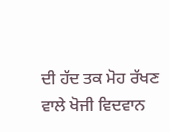ਦੀ ਹੱਦ ਤਕ ਮੋਹ ਰੱਖਣ ਵਾਲੇ ਖੋਜੀ ਵਿਦਵਾਨ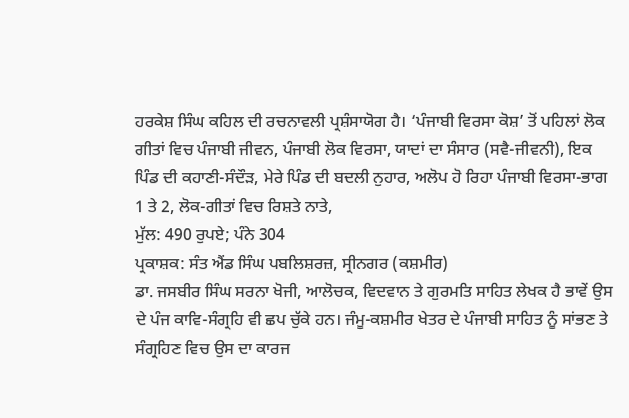ਹਰਕੇਸ਼ ਸਿੰਘ ਕਹਿਲ ਦੀ ਰਚਨਾਵਲੀ ਪ੍ਰਸ਼ੰਸਾਯੋਗ ਹੈ। ‘ਪੰਜਾਬੀ ਵਿਰਸਾ ਕੋਸ਼’ ਤੋਂ ਪਹਿਲਾਂ ਲੋਕ ਗੀਤਾਂ ਵਿਚ ਪੰਜਾਬੀ ਜੀਵਨ, ਪੰਜਾਬੀ ਲੋਕ ਵਿਰਸਾ, ਯਾਦਾਂ ਦਾ ਸੰਸਾਰ (ਸਵੈ-ਜੀਵਨੀ), ਇਕ ਪਿੰਡ ਦੀ ਕਹਾਣੀ-ਸੰਦੌੜ, ਮੇਰੇ ਪਿੰਡ ਦੀ ਬਦਲੀ ਨੁਹਾਰ, ਅਲੋਪ ਹੋ ਰਿਹਾ ਪੰਜਾਬੀ ਵਿਰਸਾ-ਭਾਗ 1 ਤੇ 2, ਲੋਕ-ਗੀਤਾਂ ਵਿਚ ਰਿਸ਼ਤੇ ਨਾਤੇ,
ਮੁੱਲ: 490 ਰੁਪਏ; ਪੰਨੇ 304
ਪ੍ਰਕਾਸ਼ਕ: ਸੰਤ ਐਂਡ ਸਿੰਘ ਪਬਲਿਸ਼ਰਜ਼, ਸ੍ਰੀਨਗਰ (ਕਸ਼ਮੀਰ)
ਡਾ. ਜਸਬੀਰ ਸਿੰਘ ਸਰਨਾ ਖੋਜੀ, ਆਲੋਚਕ, ਵਿਦਵਾਨ ਤੇ ਗੁਰਮਤਿ ਸਾਹਿਤ ਲੇਖਕ ਹੈ ਭਾਵੇਂ ਉਸ ਦੇ ਪੰਜ ਕਾਵਿ-ਸੰਗ੍ਰਹਿ ਵੀ ਛਪ ਚੁੱਕੇ ਹਨ। ਜੰਮੂ-ਕਸ਼ਮੀਰ ਖੇਤਰ ਦੇ ਪੰਜਾਬੀ ਸਾਹਿਤ ਨੂੰ ਸਾਂਭਣ ਤੇ ਸੰਗ੍ਰਹਿਣ ਵਿਚ ਉਸ ਦਾ ਕਾਰਜ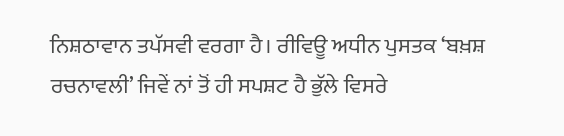ਨਿਸ਼ਠਾਵਾਨ ਤਪੱਸਵੀ ਵਰਗਾ ਹੈ। ਰੀਵਿਊ ਅਧੀਨ ਪੁਸਤਕ ‘ਬਖ਼ਸ਼ ਰਚਨਾਵਲੀ’ ਜਿਵੇਂ ਨਾਂ ਤੋਂ ਹੀ ਸਪਸ਼ਟ ਹੈ ਭੁੱਲੇ ਵਿਸਰੇ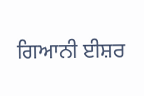ਗਿਆਨੀ ਈਸ਼ਰ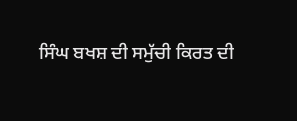ਸਿੰਘ ਬਖਸ਼ ਦੀ ਸਮੁੱਚੀ ਕਿਰਤ ਦੀ